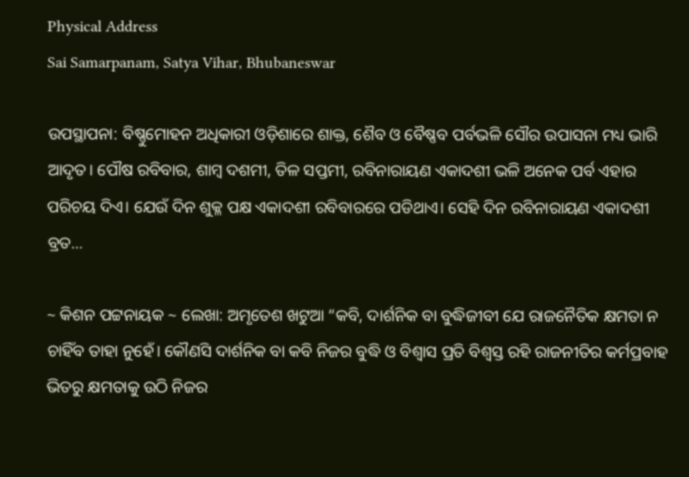Physical Address
Sai Samarpanam, Satya Vihar, Bhubaneswar

ଉପସ୍ଥାପନା: ବିଷ୍ଣୁମୋହନ ଅଧିକାରୀ ଓଡ଼ିଶାରେ ଶାକ୍ତ, ଶୈବ ଓ ବୈଷ୍ଣବ ପର୍ବଭଳି ସୌର ଉପାସନା ମଧ୍ୟ ଭାରି ଆଦୃତ। ପୌଷ ରବିବାର, ଶାମ୍ବ ଦଶମୀ, ତିଳ ସପ୍ତମୀ, ରବିନାରାୟଣ ଏକାଦଶୀ ଭଳି ଅନେକ ପର୍ବ ଏହାର ପରିଚୟ ଦିଏ। ଯେଉଁ ଦିନ ଶୁକ୍ଳ ପକ୍ଷ ଏକାଦଶୀ ରବିବାରରେ ପଡିଥାଏ। ସେହି ଦିନ ରବିନାରାୟଣ ଏକାଦଶୀ ବ୍ରତ…

~ କିଶନ ପଟ୍ଟନାୟକ ~ ଲେଖା: ଅମୃତେଶ ଖଟୁଆ “କବି, ଦାର୍ଶନିକ ବା ବୁଦ୍ଧିଜୀବୀ ଯେ ରାଜନୈତିକ କ୍ଷମତା ନ ଚାହିଁବ ତାହା ନୁହେଁ। କୌଣସି ଦାର୍ଶନିକ ବା କବି ନିଜର ବୁଦ୍ଧି ଓ ବିଶ୍ଵାସ ପ୍ରତି ବିଶ୍ଵସ୍ତ ରହି ରାଜନୀତିର କର୍ମପ୍ରବାହ ଭିତରୁ କ୍ଷମତାକୁ ଉଠି ନିଜର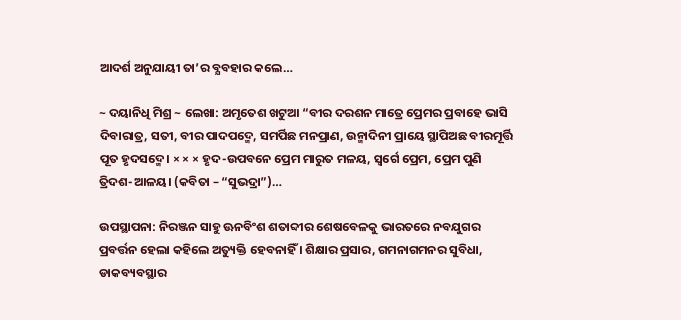ଆଦର୍ଶ ଅନୁଯାୟୀ ତା’ର ବ୍ଯବହାର କଲେ…

~ ଦୟାନିଧି ମିଶ୍ର ~ ଲେଖା: ଅମୃତେଶ ଖଟୁଆ “ବୀର ଦରଶନ ମାତ୍ରେ ପ୍ରେମର ପ୍ରବାହେ ଭାସି ଦିବାରାତ୍ର, ସତୀ, ବୀର ପାଦପଦ୍ମେ, ସମର୍ପିଛ ମନପ୍ରାଣ, ଉନ୍ମାଦିନୀ ପ୍ରାୟେ ସ୍ଥାପିଅଛ ବୀରମୂର୍ତ୍ତି ପୂତ ହୃଦସଦ୍ମେ। × × × ହୃଦ-ଉପବନେ ପ୍ରେମ ମାରୁତ ମଳୟ, ସ୍ଵର୍ଗେ ପ୍ରେମ, ପ୍ରେମ ପୁଣି ତ୍ରିଦଶ-ଆଳୟ। (କବିତା – “ସୁଭଦ୍ରା”)…

ଉପସ୍ଥାପନା: ନିରଞ୍ଜନ ସାହୁ ଊନବିଂଶ ଶତାବ୍ଦୀର ଶେଷବେଳକୁ ଭାରତରେ ନବଯୁଗର ପ୍ରବର୍ତ୍ତନ ହେଲା କହିଲେ ଅତ୍ୟୁକ୍ତି ହେବନାହିଁ । ଶିକ୍ଷାର ପ୍ରସାର, ଗମନାଗମନର ସୁବିଧା, ଡାକବ୍ୟବସ୍ଥାର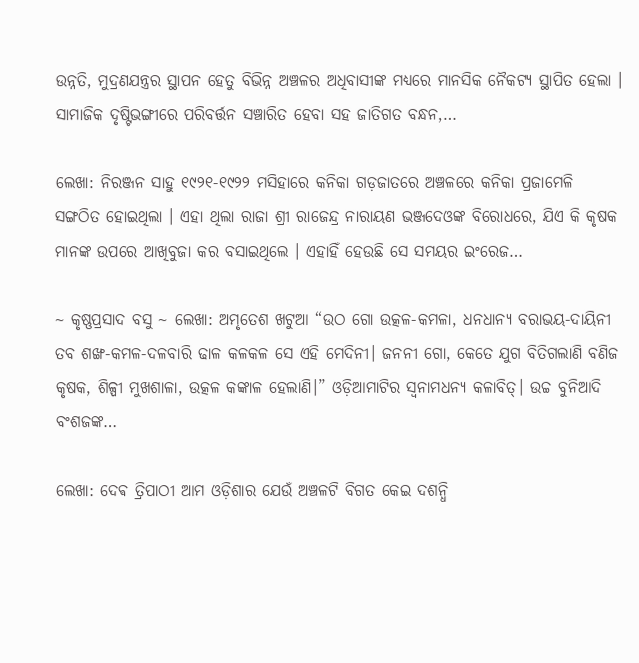ଉନ୍ନତି, ମୁଦ୍ରଣଯନ୍ତ୍ରର ସ୍ଥାପନ ହେତୁ ବିଭିନ୍ନ ଅଞ୍ଚଳର ଅଧିବାସୀଙ୍କ ମଧ୍ୟରେ ମାନସିକ ନୈକଟ୍ୟ ସ୍ଥାପିତ ହେଲା । ସାମାଜିକ ଦୃଷ୍ଟିଭଙ୍ଗୀରେ ପରିବର୍ତ୍ତନ ସଞ୍ଚାରିତ ହେବା ସହ ଜାତିଗତ ବନ୍ଧନ,…

ଲେଖା: ନିରଞ୍ଜନ ସାହୁ ୧୯୨୧-୧୯୨୨ ମସିହାରେ କନିକା ଗଡ଼ଜାତରେ ଅଞ୍ଚଳରେ କନିକା ପ୍ରଜାମେଳି ସଙ୍ଗଠିତ ହୋଇଥିଲା । ଏହା ଥିଲା ରାଜା ଶ୍ରୀ ରାଜେନ୍ଦ୍ର ନାରାୟଣ ଭଞ୍ଜଦେଓଙ୍କ ବିରୋଧରେ, ଯିଏ କି କୃଷକ ମାନଙ୍କ ଉପରେ ଆଖିବୁଜା କର ବସାଇଥିଲେ । ଏହାହିଁ ହେଉଛି ସେ ସମୟର ଇଂରେଜ…

~ କୃଷ୍ଣପ୍ରସାଦ ବସୁ ~ ଲେଖା: ଅମୃତେଶ ଖଟୁଆ “ଉଠ ଗୋ ଉତ୍କଳ-କମଳା, ଧନଧାନ୍ୟ ବରାଭୟ-ଦାୟିନୀ ତବ ଶଙ୍ଖ-କମଳ-ଦଳବାରି ଢାଳ କଳକଳ ସେ ଏହି ମେଦିନୀ। ଜନନୀ ଗୋ, କେତେ ଯୁଗ ବିତିଗଲାଣି ବଣିଜ କୃଷକ, ଶିଳ୍ପୀ ମୁଖଶାଳା, ଉତ୍କଳ କଙ୍କାଳ ହେଲାଣି।” ଓଡ଼ିଆମାଟିର ସ୍ଵନାମଧନ୍ଯ କଳାବିତ୍। ଉଚ୍ଚ ବୁନିଆଦି ବଂଶଜଙ୍କ…

ଲେଖା: ଦେଵ ତ୍ରିପାଠୀ ଆମ ଓଡ଼ିଶାର ଯେଉଁ ଅଞ୍ଚଳଟି ବିଗତ କେଇ ଦଶନ୍ଧି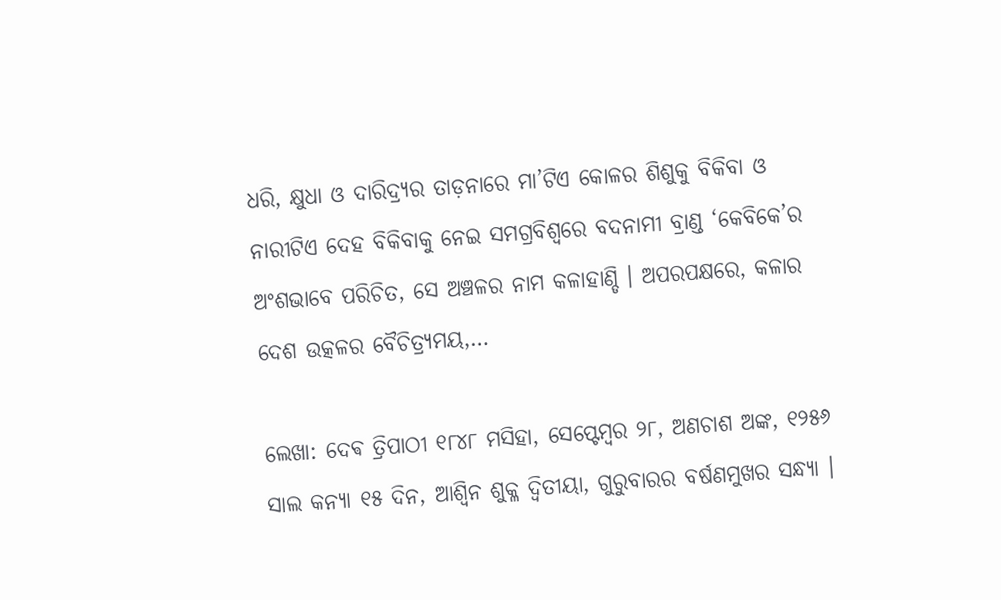ଧରି, କ୍ଷୁଧା ଓ ଦାରିଦ୍ର୍ୟର ତାଡ଼ନାରେ ମା’ଟିଏ କୋଳର ଶିଶୁକୁ ବିକିବା ଓ ନାରୀଟିଏ ଦେହ ବିକିବାକୁ ନେଇ ସମଗ୍ରବିଶ୍ଵରେ ବଦନାମୀ ବ୍ରାଣ୍ଡ ‘କେବିକେ’ର ଅଂଶଭାବେ ପରିଚିତ, ସେ ଅଞ୍ଚଳର ନାମ କଳାହାଣ୍ଡି । ଅପରପକ୍ଷରେ, କଳାର ଦେଶ ଉତ୍କଳର ବୈଚିତ୍ର୍ୟମୟ,…

ଲେଖା: ଦେଵ ତ୍ରିପାଠୀ ୧୮୪୮ ମସିହା, ସେପ୍ଟେମ୍ବର ୨୮, ଅଣଚାଶ ଅଙ୍କ, ୧୨୫୬ ସାଲ କନ୍ୟା ୧୫ ଦିନ, ଆଶ୍ୱିନ ଶୁକ୍ଳ ଦ୍ଵିତୀୟା, ଗୁରୁବାରର ବର୍ଷଣମୁଖର ସନ୍ଧ୍ୟା ।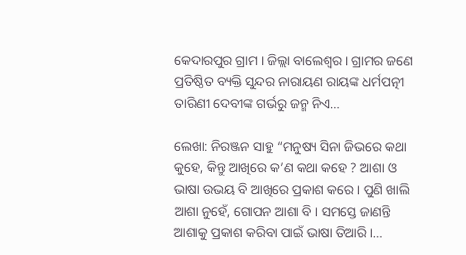କେଦାରପୁର ଗ୍ରାମ । ଜିଲ୍ଲା ବାଲେଶ୍ବର । ଗ୍ରାମର ଜଣେ ପ୍ରତିଷ୍ଠିତ ବ୍ୟକ୍ତି ସୁନ୍ଦର ନାରାୟଣ ରାୟଙ୍କ ଧର୍ମପତ୍ନୀ ତାରିଣୀ ଦେବୀଙ୍କ ଗର୍ଭରୁ ଜନ୍ମ ନିଏ…

ଲେଖା: ନିରଞ୍ଜନ ସାହୁ “ମନୁଷ୍ୟ ସିନା ଜିଭରେ କଥା କୁହେ, କିନ୍ତୁ ଆଖିରେ କ’ଣ କଥା କହେ ? ଆଶା ଓ ଭାଷା ଉଭୟ ବି ଆଖିରେ ପ୍ରକାଶ କରେ । ପୁଣି ଖାଲି ଆଶା ନୁହେଁ, ଗୋପନ ଆଶା ବି । ସମସ୍ତେ ଜାଣନ୍ତି ଆଶାକୁ ପ୍ରକାଶ କରିବା ପାଇଁ ଭାଷା ତିଆରି ।…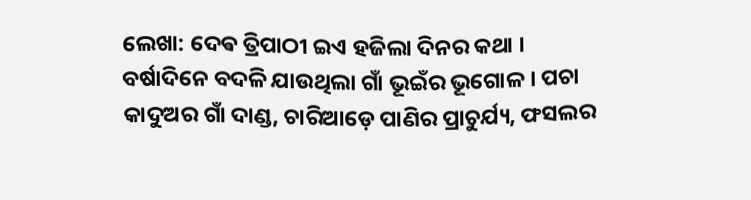ଲେଖା: ଦେଵ ତ୍ରିପାଠୀ ଇଏ ହଜିଲା ଦିନର କଥା । ବର୍ଷାଦିନେ ବଦଳି ଯାଉଥିଲା ଗାଁ ଭୂଇଁର ଭୂଗୋଳ । ପଚା କାଦୁଅର ଗାଁ ଦାଣ୍ଡ, ଚାରିଆଡ଼େ ପାଣିର ପ୍ରାଚୁର୍ଯ୍ୟ, ଫସଲର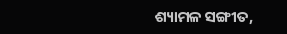ଶ୍ୟାମଳ ସଙ୍ଗୀତ,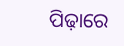ପିଢ଼ାରେ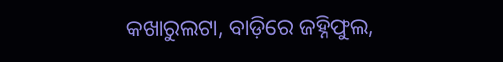କଖାରୁଲଟା, ବାଡ଼ିରେ ଜହ୍ନିଫୁଲ,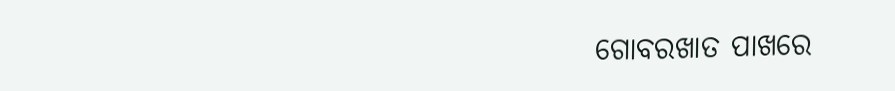ଗୋବରଖାତ ପାଖରେ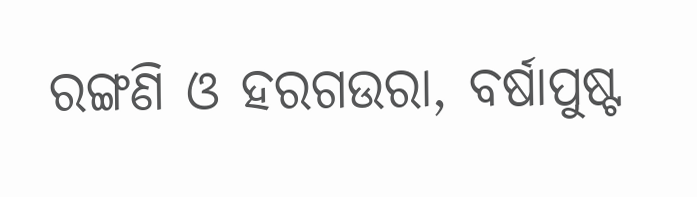ରଙ୍ଗଣି ଓ ହରଗଉରା, ବର୍ଷାପୁଷ୍ଟ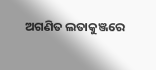ଅଗଣିତ ଲତାକୁଞ୍ଜରେ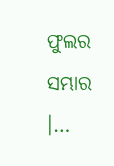ଫୁଲର ସମ୍ଭାର ।…